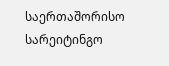საერთაშორისო სარეიტინგო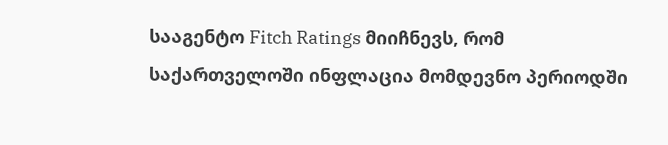სააგენტო Fitch Ratings მიიჩნევს, რომ საქართველოში ინფლაცია მომდევნო პერიოდში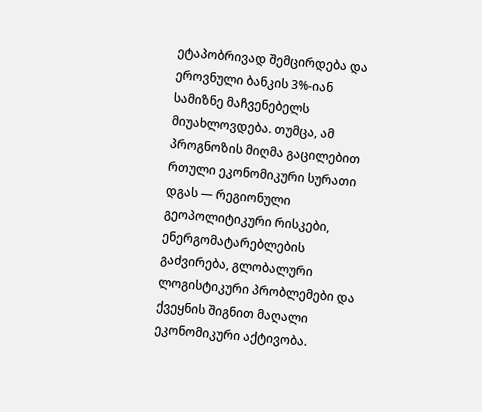ეტაპობრივად შემცირდება და ეროვნული ბანკის 3%-იან სამიზნე მაჩვენებელს მიუახლოვდება. თუმცა, ამ პროგნოზის მიღმა გაცილებით რთული ეკონომიკური სურათი დგას — რეგიონული გეოპოლიტიკური რისკები, ენერგომატარებლების გაძვირება, გლობალური ლოგისტიკური პრობლემები და ქვეყნის შიგნით მაღალი ეკონომიკური აქტივობა.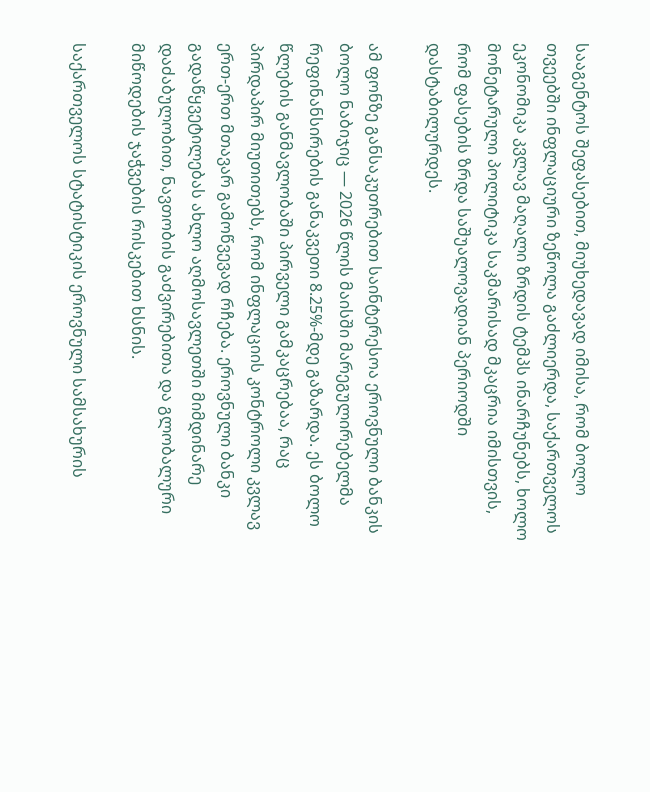სააგენტოს შეფასებით, მიუხედავად იმისა, რომ ბოლო თვეებში ინფლაციური ზეწოლა გაძლიერდა, საქართველოს ეკონომიკა კვლავ მაღალი ზრდის ტემპს ინარჩუნებს, ხოლო მონეტარული პოლიტიკა საკმარისად მკაცრია იმისთვის, რომ ფასების ზრდა საშუალოვადიან პერიოდში დასტაბილურდეს.

ამ ფონზე განსაკუთრებით საინტერესოა ეროვნული ბანკის ბოლო ნაბიჯიც — 2026 წლის მაისში მარეგულირებელმა რეფინანსირების განაკვეთი 8.25%-მდე გაზარდა. ეს ბოლო წლების განმავლობაში პირველი გამკაცრებაა, რაც პირდაპირ მიუთითებს, რომ ინფლაციის კონტროლი კვლავ ერთ-ერთ მთავარ გამოწვევად რჩება. ეროვნული ბანკი გადაწყვეტილებას ახლო აღმოსავლეთში მიმდინარე დაძაბულობით, ნავთობის გაძვირებითა და გლობალური მიწოდების ჯაჭვების რისკებით ხსნის.

საქართველოს სტატისტიკის ეროვნული სამსახურის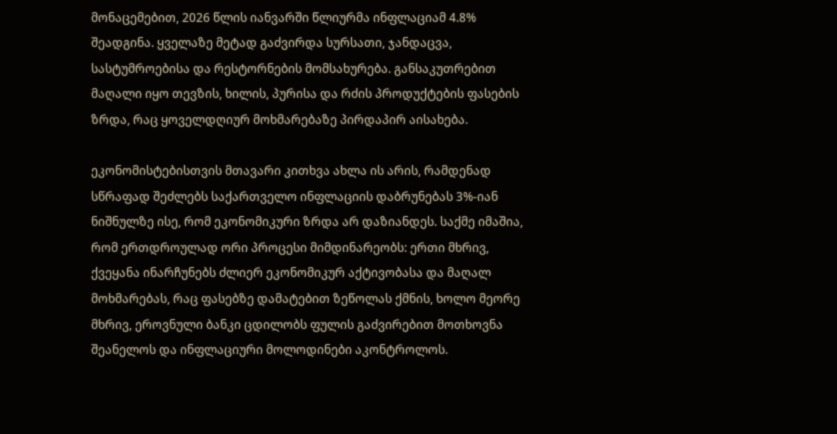მონაცემებით, 2026 წლის იანვარში წლიურმა ინფლაციამ 4.8% შეადგინა. ყველაზე მეტად გაძვირდა სურსათი, ჯანდაცვა, სასტუმროებისა და რესტორნების მომსახურება. განსაკუთრებით მაღალი იყო თევზის, ხილის, პურისა და რძის პროდუქტების ფასების ზრდა, რაც ყოველდღიურ მოხმარებაზე პირდაპირ აისახება.

ეკონომისტებისთვის მთავარი კითხვა ახლა ის არის, რამდენად სწრაფად შეძლებს საქართველო ინფლაციის დაბრუნებას 3%-იან ნიშნულზე ისე, რომ ეკონომიკური ზრდა არ დაზიანდეს. საქმე იმაშია, რომ ერთდროულად ორი პროცესი მიმდინარეობს: ერთი მხრივ, ქვეყანა ინარჩუნებს ძლიერ ეკონომიკურ აქტივობასა და მაღალ მოხმარებას, რაც ფასებზე დამატებით ზეწოლას ქმნის, ხოლო მეორე მხრივ, ეროვნული ბანკი ცდილობს ფულის გაძვირებით მოთხოვნა შეანელოს და ინფლაციური მოლოდინები აკონტროლოს.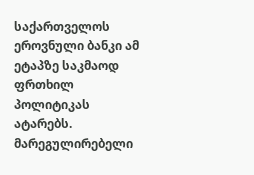საქართველოს ეროვნული ბანკი ამ ეტაპზე საკმაოდ ფრთხილ პოლიტიკას ატარებს. მარეგულირებელი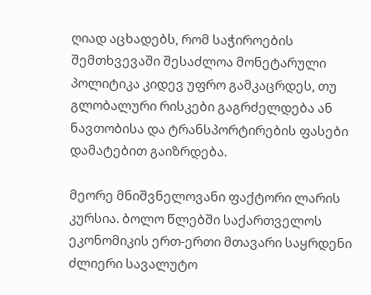ღიად აცხადებს, რომ საჭიროების შემთხვევაში შესაძლოა მონეტარული პოლიტიკა კიდევ უფრო გამკაცრდეს, თუ გლობალური რისკები გაგრძელდება ან ნავთობისა და ტრანსპორტირების ფასები დამატებით გაიზრდება.

მეორე მნიშვნელოვანი ფაქტორი ლარის კურსია. ბოლო წლებში საქართველოს ეკონომიკის ერთ-ერთი მთავარი საყრდენი ძლიერი სავალუტო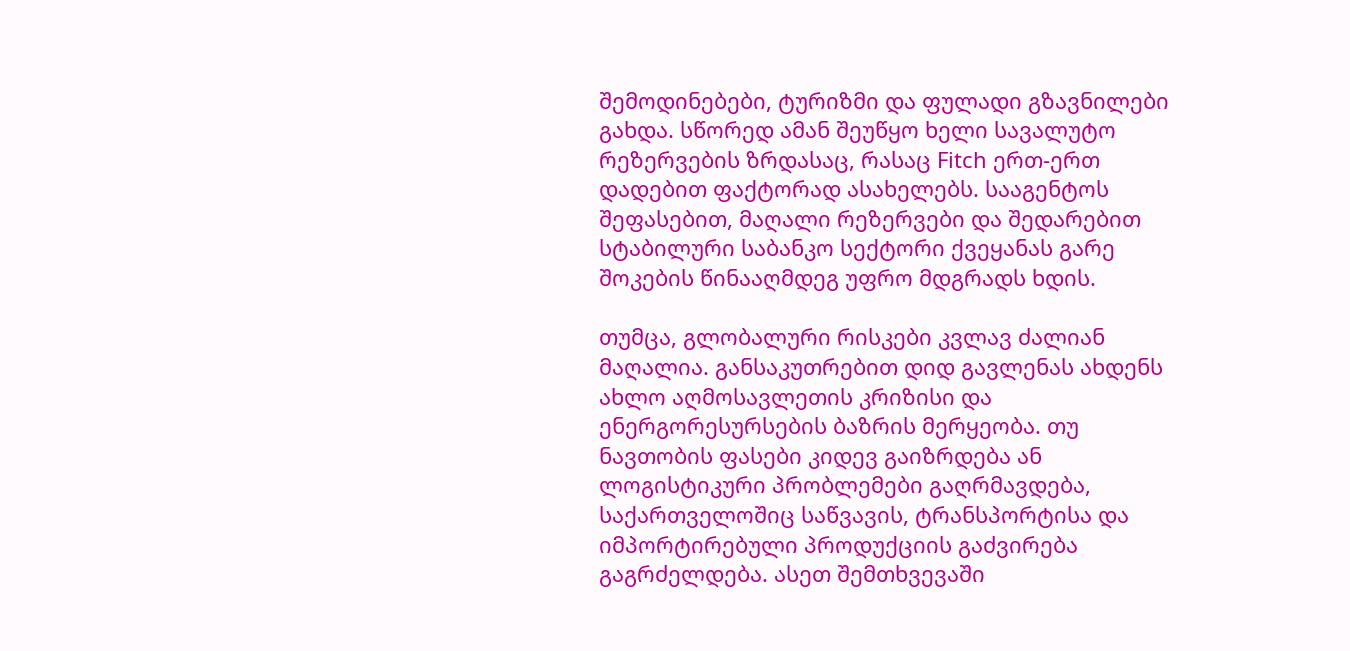შემოდინებები, ტურიზმი და ფულადი გზავნილები გახდა. სწორედ ამან შეუწყო ხელი სავალუტო რეზერვების ზრდასაც, რასაც Fitch ერთ-ერთ დადებით ფაქტორად ასახელებს. სააგენტოს შეფასებით, მაღალი რეზერვები და შედარებით სტაბილური საბანკო სექტორი ქვეყანას გარე შოკების წინააღმდეგ უფრო მდგრადს ხდის.

თუმცა, გლობალური რისკები კვლავ ძალიან მაღალია. განსაკუთრებით დიდ გავლენას ახდენს ახლო აღმოსავლეთის კრიზისი და ენერგორესურსების ბაზრის მერყეობა. თუ ნავთობის ფასები კიდევ გაიზრდება ან ლოგისტიკური პრობლემები გაღრმავდება, საქართველოშიც საწვავის, ტრანსპორტისა და იმპორტირებული პროდუქციის გაძვირება გაგრძელდება. ასეთ შემთხვევაში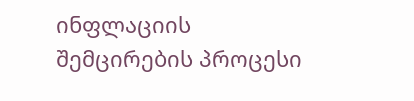ინფლაციის შემცირების პროცესი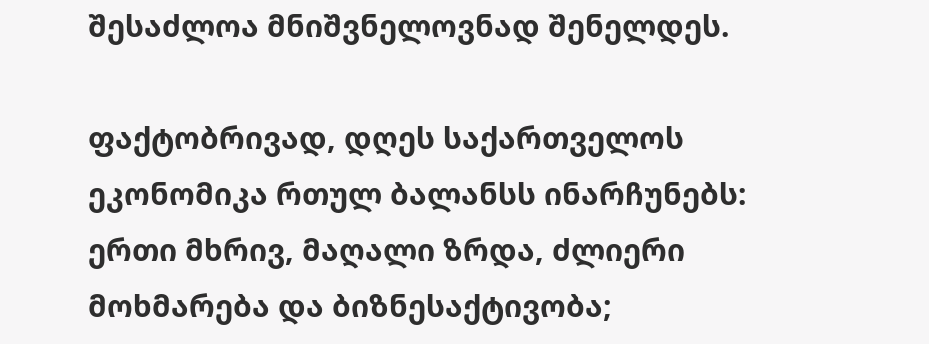შესაძლოა მნიშვნელოვნად შენელდეს.

ფაქტობრივად, დღეს საქართველოს ეკონომიკა რთულ ბალანსს ინარჩუნებს: ერთი მხრივ, მაღალი ზრდა, ძლიერი მოხმარება და ბიზნესაქტივობა;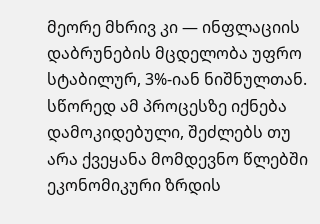მეორე მხრივ კი — ინფლაციის დაბრუნების მცდელობა უფრო სტაბილურ, 3%-იან ნიშნულთან. სწორედ ამ პროცესზე იქნება დამოკიდებული, შეძლებს თუ არა ქვეყანა მომდევნო წლებში ეკონომიკური ზრდის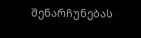შენარჩუნებას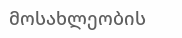მოსახლეობის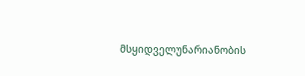მსყიდველუნარიანობის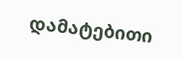დამატებითი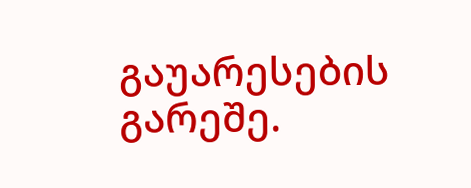გაუარესების გარეშე.